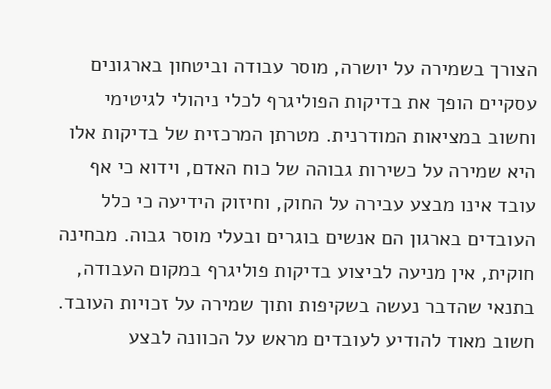הצורך בשמירה על יושרה, מוסר עבודה וביטחון בארגונים עסקיים הופך את בדיקות הפוליגרף לכלי ניהולי לגיטימי וחשוב במציאות המודרנית. מטרתן המרכזית של בדיקות אלו היא שמירה על כשירות גבוהה של כוח האדם, וידוא כי אף עובד אינו מבצע עבירה על החוק, וחיזוק הידיעה כי כלל העובדים בארגון הם אנשים בוגרים ובעלי מוסר גבוה. מבחינה חוקית, אין מניעה לביצוע בדיקות פוליגרף במקום העבודה, בתנאי שהדבר נעשה בשקיפות ותוך שמירה על זכויות העובד. חשוב מאוד להודיע לעובדים מראש על הכוונה לבצע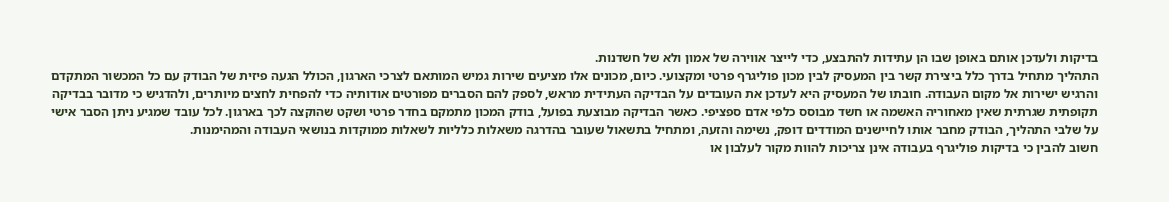בדיקות ולעדכן אותם באופן שבו הן עתידות להתבצע, כדי לייצר אווירה של אמון ולא של חשדנות.
התהליך מתחיל בדרך כלל ביצירת קשר בין המעסיק לבין מכון פוליגרף פרטי ומקצועי. כיום, מכונים אלו מציעים שירות גמיש המותאם לצרכי הארגון, הכולל הגעה פיזית של הבודק עם כל המכשור המתקדם והרגיש ישירות אל מקום העבודה. חובתו של המעסיק היא לעדכן את העובדים על הבדיקה העתידית מראש, לספק להם הסברים מפורטים אודותיה כדי להפחית לחצים מיותרים, ולהדגיש כי מדובר בבדיקה תקופתית שגרתית שאין מאחוריה האשמה או חשד מבוסס כלפי אדם ספציפי. כאשר הבדיקה מבוצעת בפועל, בודק המכון מתמקם בחדר פרטי ושקט שהוקצה לכך בארגון. לכל עובד שמגיע ניתן הסבר אישי על שלבי התהליך, הבודק מחבר אותו לחיישנים המודדים דופק, נשימה והזעה, ומתחיל בתשאול שעובר בהדרגה משאלות כלליות לשאלות ממוקדות בנושאי העבודה והמהימנות.
חשוב להבין כי בדיקות פוליגרף בעבודה אינן צריכות להוות מקור לעלבון או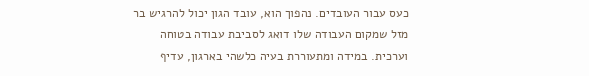כעס עבור העובדים. נהפוך הוא, עובד הגון יכול להרגיש בר מזל שמקום העבודה שלו דואג לסביבת עבודה בטוחה וערכית. במידה ומתעוררת בעיה כלשהי בארגון, עדיף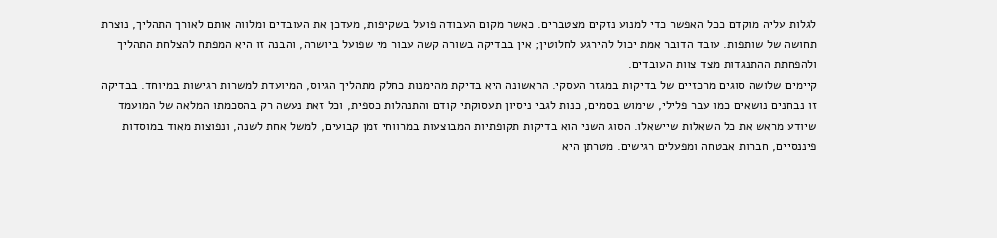לגלות עליה מוקדם ככל האפשר כדי למנוע נזקים מצטברים. כאשר מקום העבודה פועל בשקיפות, מעדכן את העובדים ומלווה אותם לאורך התהליך, נוצרת תחושה של שותפות. עובד הדובר אמת יכול להירגע לחלוטין; אין בבדיקה בשורה קשה עבור מי שפועל ביושרה, והבנה זו היא המפתח להצלחת התהליך ולהפחתת ההתנגדות מצד צוות העובדים.
קיימים שלושה סוגים מרכזיים של בדיקות במגזר העסקי. הראשונה היא בדיקת מהימנות כחלק מתהליך הגיוס, המיועדת למשרות רגישות במיוחד. בבדיקה זו נבחנים נושאים כמו עבר פלילי, שימוש בסמים, כנות לגבי ניסיון תעסוקתי קודם והתנהלות כספית, וכל זאת נעשה רק בהסכמתו המלאה של המועמד שיודע מראש את כל השאלות שיישאלו. הסוג השני הוא בדיקות תקופתיות המבוצעות במרווחי זמן קבועים, למשל אחת לשנה, ונפוצות מאוד במוסדות פיננסיים, חברות אבטחה ומפעלים רגישים. מטרתן היא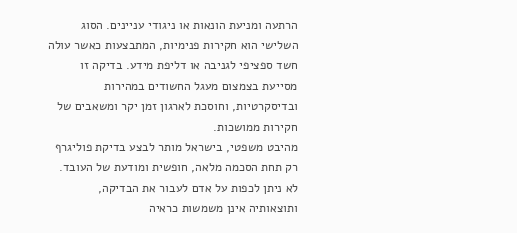הרתעה ומניעת הונאות או ניגודי עניינים. הסוג השלישי הוא חקירות פנימיות, המתבצעות כאשר עולה חשד ספציפי לגניבה או דליפת מידע. בדיקה זו מסייעת בצמצום מעגל החשודים במהירות ובדיסקרטיות, וחוסכת לארגון זמן יקר ומשאבים של חקירות ממושכות.
מהיבט משפטי, בישראל מותר לבצע בדיקת פוליגרף רק תחת הסכמה מלאה, חופשית ומודעת של העובד. לא ניתן לכפות על אדם לעבור את הבדיקה, ותוצאותיה אינן משמשות כראיה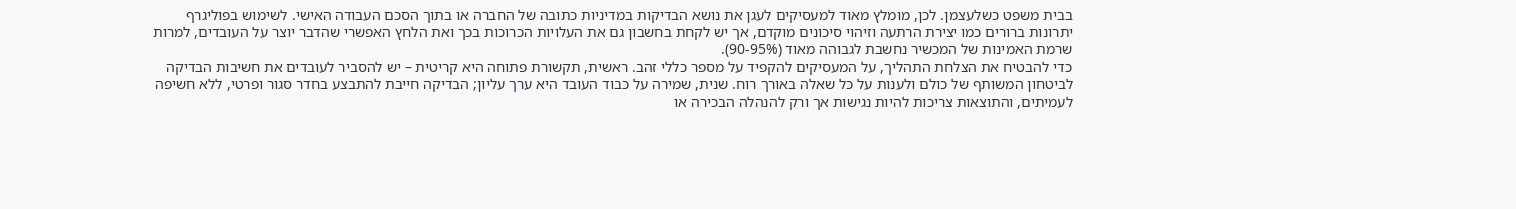בבית משפט כשלעצמן. לכן, מומלץ מאוד למעסיקים לעגן את נושא הבדיקות במדיניות כתובה של החברה או בתוך הסכם העבודה האישי. לשימוש בפוליגרף יתרונות ברורים כמו יצירת הרתעה וזיהוי סיכונים מוקדם, אך יש לקחת בחשבון גם את העלויות הכרוכות בכך ואת הלחץ האפשרי שהדבר יוצר על העובדים, למרות שרמת האמינות של המכשיר נחשבת לגבוהה מאוד (90-95%).
כדי להבטיח את הצלחת התהליך, על המעסיקים להקפיד על מספר כללי זהב. ראשית, תקשורת פתוחה היא קריטית – יש להסביר לעובדים את חשיבות הבדיקה לביטחון המשותף של כולם ולענות על כל שאלה באורך רוח. שנית, שמירה על כבוד העובד היא ערך עליון; הבדיקה חייבת להתבצע בחדר סגור ופרטי, ללא חשיפה לעמיתים, והתוצאות צריכות להיות נגישות אך ורק להנהלה הבכירה או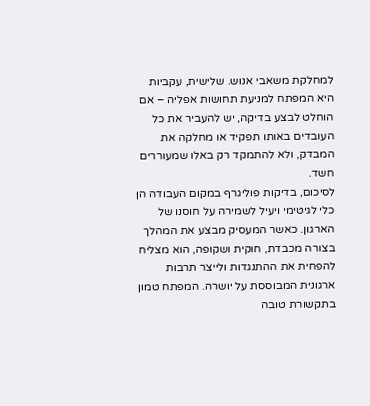למחלקת משאבי אנוש. שלישית, עקביות היא המפתח למניעת תחושות אפליה – אם הוחלט לבצע בדיקה, יש להעביר את כל העובדים באותו תפקיד או מחלקה את המבדק, ולא להתמקד רק באלו שמעוררים חשד.
לסיכום, בדיקות פוליגרף במקום העבודה הן כלי לגיטימי ויעיל לשמירה על חוסנו של הארגון. כאשר המעסיק מבצע את המהלך בצורה מכבדת, חוקית ושקופה, הוא מצליח להפחית את ההתנגדות ולייצר תרבות ארגונית המבוססת על יושרה. המפתח טמון בתקשורת טובה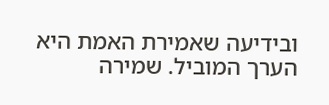ובידיעה שאמירת האמת היא הערך המוביל. שמירה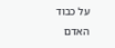על כבוד האדם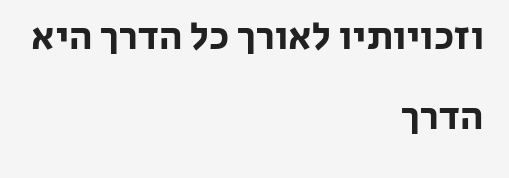וזכויותיו לאורך כל הדרך היא הדרך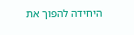היחידה להפוך את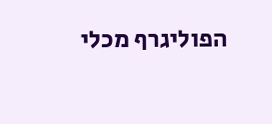הפוליגרף מכלי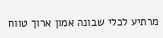מרתיע לכלי שבונה אמון ארוך טווח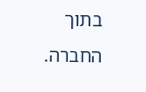בתוך החברה.